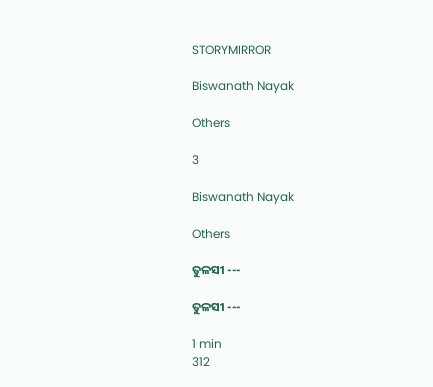STORYMIRROR

Biswanath Nayak

Others

3

Biswanath Nayak

Others

ତୁଳସୀ ---

ତୁଳସୀ ---

1 min
312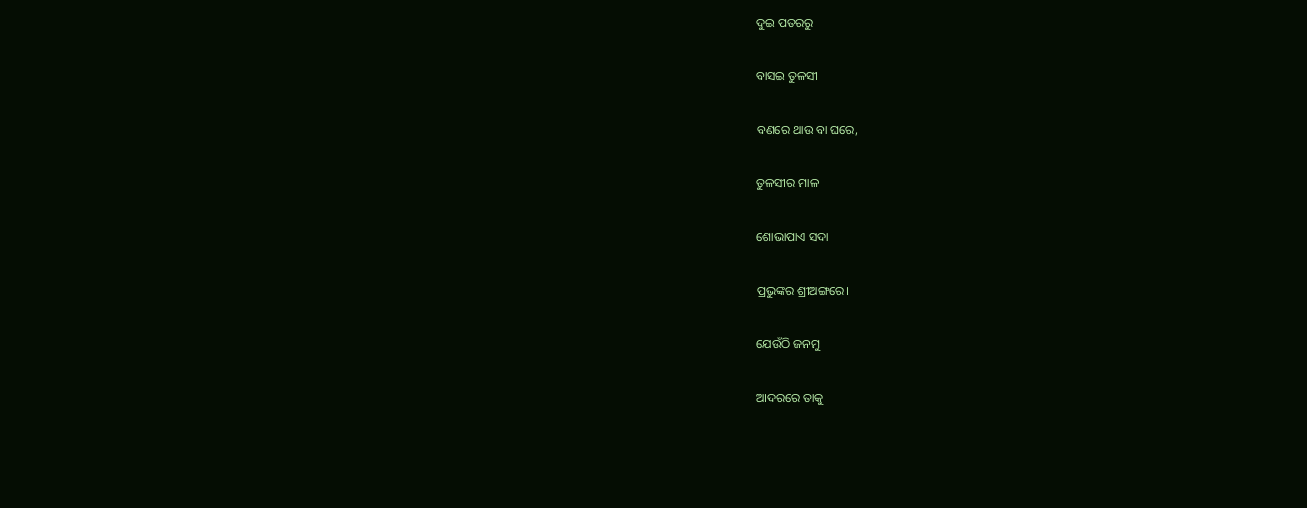ଦୁଇ ପତରରୁ

ବାସଇ ତୁଳସୀ

ବଣରେ ଥାଉ ବା ଘରେ,

ତୁଳସୀର ମାଳ

ଶୋଭାପାଏ ସଦା

ପ୍ରଭୁଙ୍କର ଶ୍ରୀଅଙ୍ଗରେ।

ଯେଉଁଠି ଜନମୁ

ଆଦରରେ ତାକୁ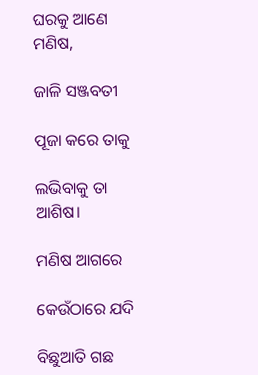ଘରକୁ ଆଣେ ମଣିଷ,

ଜାଳି ସଞ୍ଜବତୀ

ପୂଜା କରେ ତାକୁ

ଲଭିବାକୁ ତା ଆଶିଷ।

ମଣିଷ ଆଗରେ

କେଉଁଠାରେ ଯଦି

ବିଛୁଆତି ଗଛ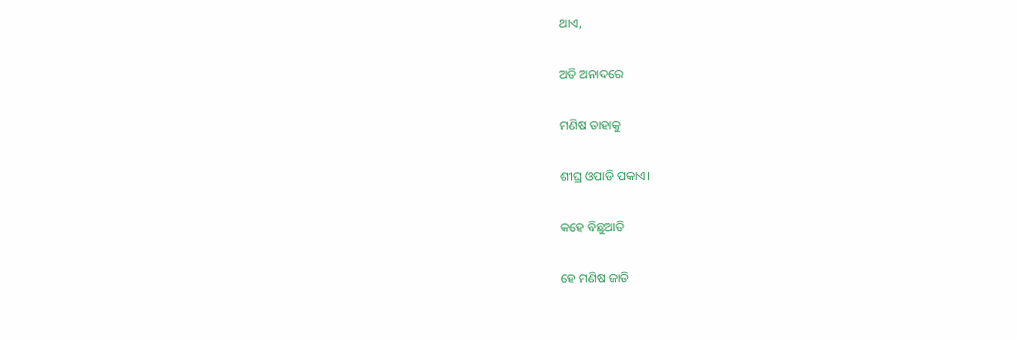ଥାଏ,

ଅତି ଅନାଦରେ

ମଣିଷ ତାହାକୁ

ଶୀଘ୍ର ଓପାଡି ପକାଏ।

କହେ ବିଛୁଆତି

ହେ ମଣିଷ ଜାତି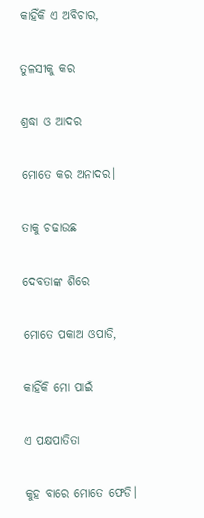କାହିଁକି ଏ ଅବିଚାର,

ତୁଳସୀକୁ କର

ଶ୍ରଦ୍ଧା ଓ ଆଦର

ମୋତେ କର ଅନାଦର।

ତାକୁ ଚଢାଉଛ

ଦେବତାଙ୍କ ଶିରେ

ମୋତେ ପକାଅ ଓପାଡି,

କାହିଁକି ମୋ ପାଇଁ

ଏ ପକ୍ଷପାତିତା

କୁହ ବାରେ ମୋତେ ଫେଡି।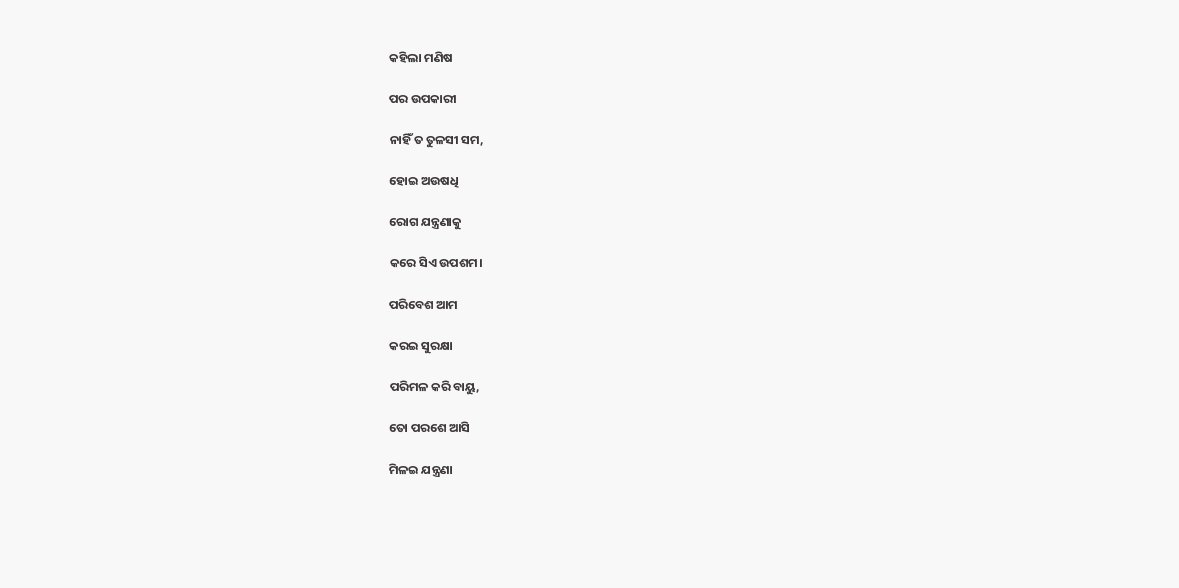କହିଲା ମଣିଷ

ପର ଉପକାରୀ

ନାହିଁ ତ ତୁଳସୀ ସମ,

ହୋଇ ଅଉଷଧି

ରୋଗ ଯନ୍ତ୍ରଣାକୁ

କରେ ସିଏ ଉପଶମ।

ପରିବେଶ ଆମ

କରଇ ସୁରକ୍ଷା

ପରିମଳ କରି ବାୟୁ,

ତୋ ପରଶେ ଆସି

ମିଳଇ ଯନ୍ତ୍ରଣା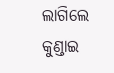ଲାଗିଲେ କୁଣ୍ଡାଇ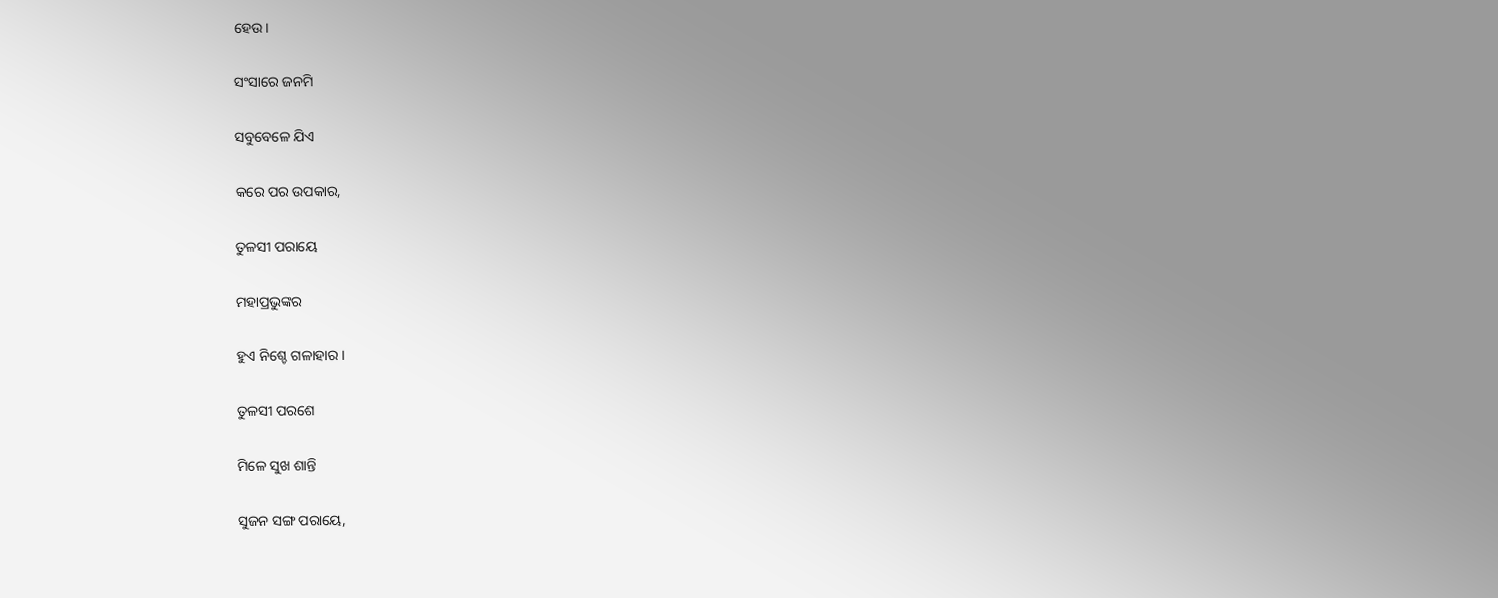ହେଉ।

ସଂସାରେ ଜନମି

ସବୁବେଳେ ଯିଏ

କରେ ପର ଉପକାର,

ତୁଳସୀ ପରାୟେ

ମହାପ୍ରଭୁଙ୍କର

ହୁଏ ନିଶ୍ଚେ ଗଳାହାର।

ତୁଳସୀ ପରଶେ

ମିଳେ ସୁଖ ଶାନ୍ତି

ସୁଜନ ସଙ୍ଗ ପରାୟେ,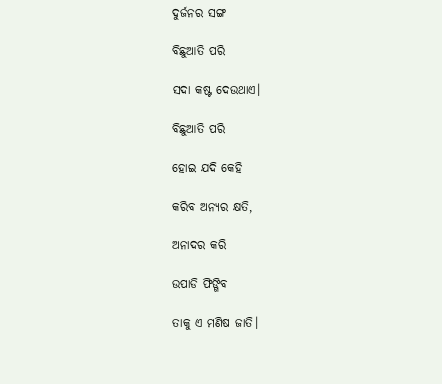ଦୁର୍ଜନର ସଙ୍ଗ

ବିଛୁଆତି ପରି

ସଦା କଷ୍ଟ ଦେଉଥାଏ।

ବିଛୁଆତି ପରି

ହୋଇ ଯଦି କେହି

କରିବ ଅନ୍ୟର କ୍ଷତି,

ଅନାଦର କରି

ଉପାଡି ଫିଙ୍ଗିବ

ତାକୁ ଏ ମଣିଷ ଜାତି।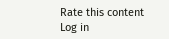Rate this content
Log in